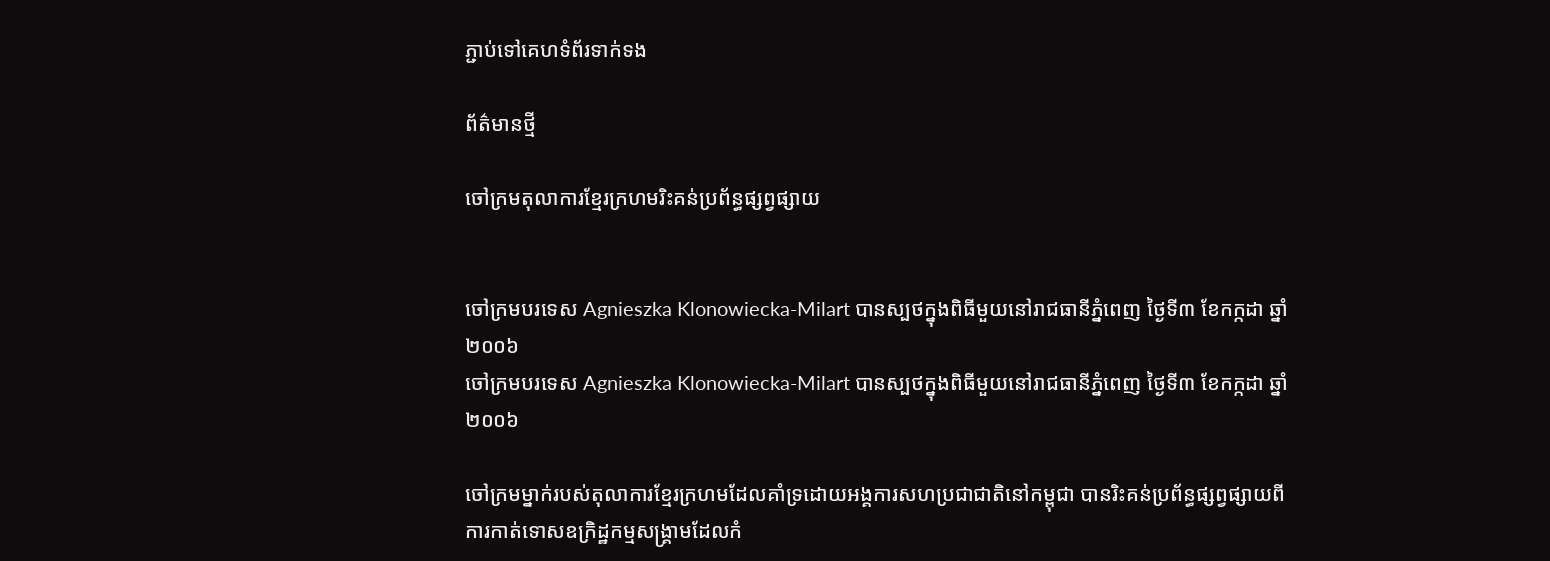ភ្ជាប់ទៅគេហទំព័រទាក់ទង

ព័ត៌មានថ្មី

ចៅក្រមតុលាការខ្មែរក្រហមរិះគន់ប្រព័ន្ធផ្សព្វផ្សាយ


ចៅក្រមបរទេស Agnieszka Klonowiecka-Milart បានស្បថក្នុងពិធីមួយនៅរាជធានីភ្នំពេញ ថ្ងៃទី៣ ខែកក្កដា ឆ្នាំ២០០៦
ចៅក្រមបរទេស Agnieszka Klonowiecka-Milart បានស្បថក្នុងពិធីមួយនៅរាជធានីភ្នំពេញ ថ្ងៃទី៣ ខែកក្កដា ឆ្នាំ២០០៦

ចៅក្រមម្នាក់របស់តុលាការខ្មែរក្រហមដែលគាំទ្រដោយអង្គការសហប្រជាជាតិនៅកម្ពុជា បានរិះគន់ប្រព័ន្ធផ្សព្វផ្សាយពីការកាត់ទោសឧក្រិដ្ឋកម្មសង្គ្រាមដែលកំ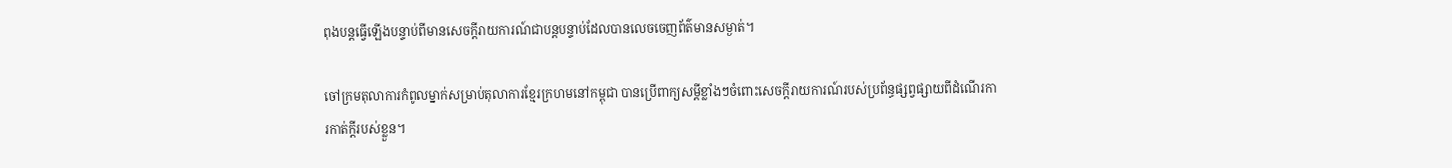ពុងបន្តធ្វើឡើងបន្ទាប់ពីមានសេចក្តីរាយការណ៍ជាបន្តបន្ទាប់ដែលបានលេចចេញព័ត៌មានសម្ងាត់។

ចៅក្រមតុលាការកំពូលម្នាក់សម្រាប់តុលាការខ្មែរក្រហមនៅកម្ពុជា បានប្រើពាក្យសម្តីខ្លាំងៗចំពោះសេចក្តីរាយការណ៍របស់ប្រព័ន្ធផ្សព្វផ្សាយពីដំណើរការកាត់ក្តីរបស់ខ្លួន។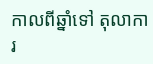កាលពីឆ្នាំទៅ តុលាការ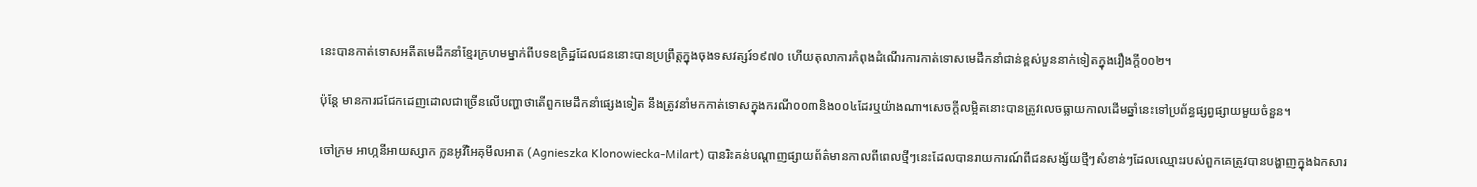នេះបានកាត់ទោសអតីតមេដឹកនាំខ្មែរក្រហមម្នាក់ពីបទឧក្រិដ្ឋដែលជននោះបានប្រព្រឹត្តក្នុងចុងទសវត្សរ៍១៩៧០ ហើយតុលាការកំពុងដំណើរការកាត់ទោសមេដឹកនាំជាន់ខ្ពស់បួននាក់ទៀតក្នុងរឿងក្តី០០២។

ប៉ុន្តែ មានការជជែកដេញដោលជាច្រើនលើបញ្ហាថាតើពួកមេដឹកនាំផ្សេងទៀត នឹងត្រូវនាំមកកាត់ទោសក្នុងករណី០០៣និង០០៤ដែរឬយ៉ាងណា។សេចក្តីលម្អិតនោះបានត្រូវលេចធ្លាយកាលដើមឆ្នាំនេះទៅប្រព័ន្ធផ្សព្វផ្សាយមួយចំនួន។

ចៅក្រម អាហ្កនីអាយស្សាក ក្លនអូវីអៃគុមីលអាត (Agnieszka Klonowiecka-Milart) បានរិះគន់បណ្តាញផ្សាយព័ត៌មានកាលពីពេលថ្មីៗនេះដែលបានរាយការណ៍ពីជនសង្ស័យថ្មីៗសំខាន់ៗដែលឈ្មោះរបស់ពួកគេត្រូវបានបង្ហាញក្នុងឯកសារ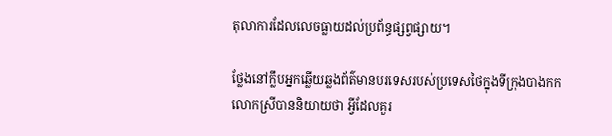តុលាការដែលលេចធ្លាយដល់ប្រព័ន្ធផ្សព្វផ្សាយ។

ថ្លែងនៅក្លឹបអ្នកឆ្លើយឆ្លងព័ត៌មានបរទេសរបស់ប្រទេសថៃក្នុងទីក្រុងបាងកក លោកស្រីបាននិយាយថា អ្វីដែលគួរ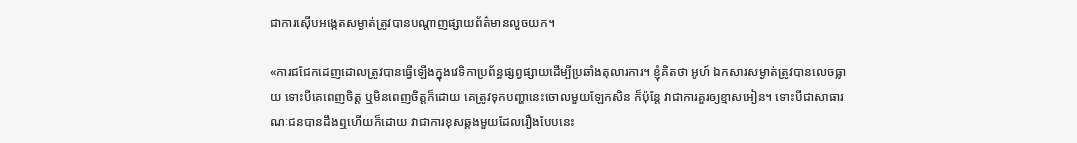ជាការស៊ើបអង្កេតសម្ងាត់ត្រូវបានបណ្តាញផ្សាយព័ត៌មានលួចយក។

«ការជជែកដេញដោលត្រូវបានធ្វើឡើងក្នុងវេទិកាប្រព័ន្ធផ្សព្វផ្សាយដើម្បីប្រឆាំងតុលារការ។ ខ្ញុំគិតថា អូហ៍ ឯកសារសម្ងាត់ត្រូវបានលេចធ្លាយ ទោះបីគេពេញចិត្ត ឬមិនពេញចិត្តក៏ដោយ គេត្រូវទុកបញ្ហានេះចោលមួយឡែកសិន ក៏ប៉ុន្តែ វាជាការគួរឲ្យខ្មាសអៀន។ ទោះបីជាសាធារណៈជនបានដឹងឮហើយក៏ដោយ វាជាការខុសឆ្គងមួយដែលរឿងបែបនេះ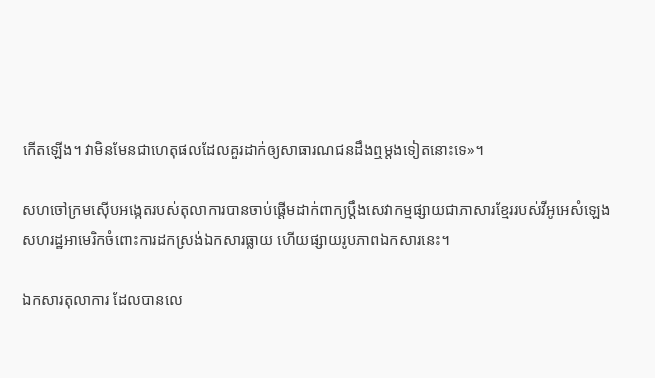កើតឡើង។ វាមិនមែនជាហេតុផលដែលគួរដាក់ឲ្យសាធារណជនដឹងឮម្តងទៀតនោះទេ»។

សហចៅក្រមស៊ើបអង្កេតរបស់តុលាការបានចាប់ផ្តើមដាក់ពាក្យប្តឹងសេវាកម្មផ្សាយជាភាសារខ្មែររបស់វីអូអេសំឡេងសហរដ្ឋអាមេរិកចំពោះការដកស្រង់ឯកសារធ្លាយ ហើយផ្សាយរូបភាពឯកសារនេះ។

ឯកសារតុលាការ ដែលបានលេ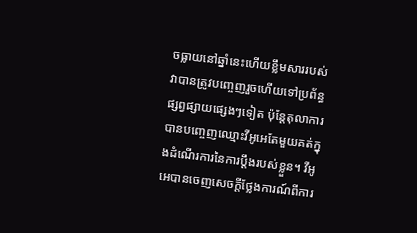ចធ្លាយនៅឆ្នាំនេះហើយខ្លឹមសាររបស់វាបានត្រូវបញ្ចេញរួចហើយទៅប្រព័ន្ធផ្សព្វផ្សាយផ្សេងៗទៀត ប៉ុន្តែតុលាការបានបញ្ចេញឈ្មោះវីអូអេតែមួយគត់ក្នុងដំណើរការនៃការប្តឹងរបស់ខ្លួន។ វីអូអេបានចេញសេចក្តីថ្លែងការណ៍ពីការ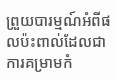ព្រួយបារម្មណ៍អំពីផលប៉ះពាល់ដែលជាការគម្រាមកំ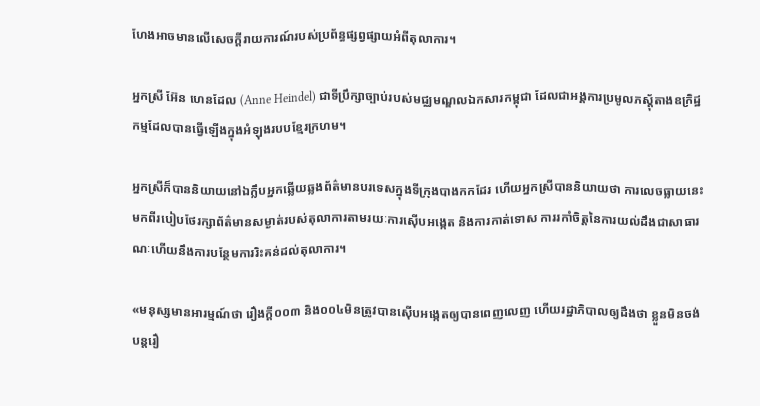ហែងអាចមានលើសេចក្តីរាយការណ៍របស់ប្រព័ន្ធផ្សព្វផ្សាយអំពីតុលាការ។

អ្នកស្រី អ៊ែន ហេនដែល (Anne Heindel) ជាទីប្រឹក្សាច្បាប់របស់មជ្ឈមណ្ឌលឯកសារកម្ពុជា ដែលជាអង្គការប្រមូលភស្តុ័តាងឧក្រិដ្ឋកម្មដែលបានធ្វើឡើងក្នុងអំឡុងរបបខ្មែរក្រហម។

អ្នកស្រីក៏បាននិយាយនៅឯក្លឹបអ្នកឆ្លើយឆ្លងព័ត៌មានបរទេសក្នុងទីក្រុងបាងកកដែរ ហើយអ្នកស្រីបាននិយាយថា ការលេចធ្លាយនេះមកពីរបៀបថែរក្សាព័ត៌មានសម្ងាត់របស់តុលាការតាមរយៈការស៊ើបអង្កេត និងការកាត់ទោស ការរកាំចិត្តនៃការយល់ដឹងជាសាធារណៈហើយនឹងការបន្ថែមការរិះគន់ដល់តុលាការ។

«មនុស្សមានអារម្មណ៍ថា រឿងក្តី០០៣ និង០០៤មិនត្រូវបានស៊ើបអង្កេតឲ្យបានពេញលេញ ហើយរដ្ឋាភិបាលឲ្យដឹងថា ខ្លួនមិនចង់បន្តរឿ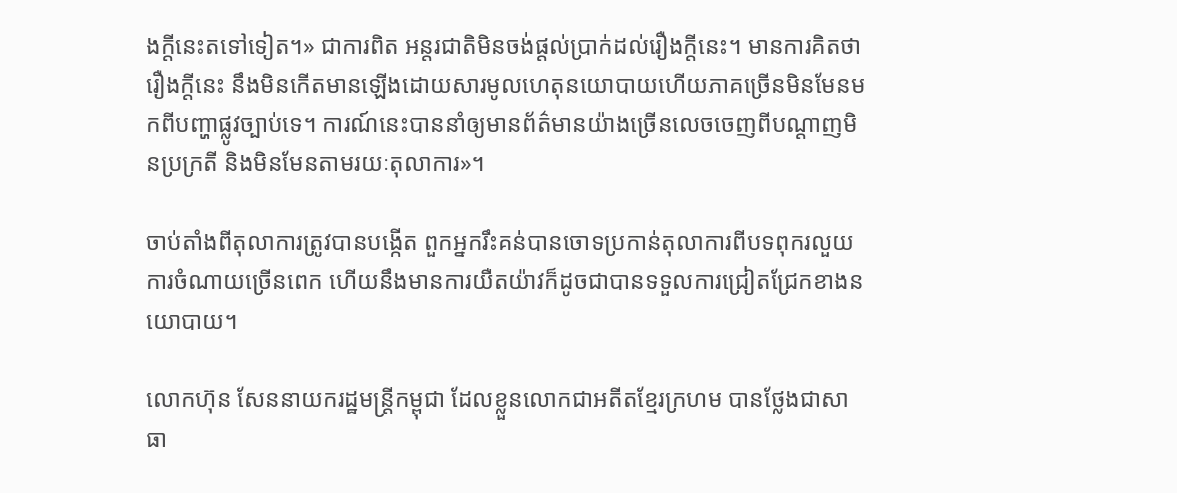ងក្តីនេះតទៅទៀត។» ជាការពិត អន្តរជាតិមិនចង់ផ្តល់ប្រាក់ដល់រឿងក្តីនេះ។ មានការគិតថារឿងក្តីនេះ នឹងមិនកើតមានឡើងដោយសារមូលហេតុនយោបាយហើយភាគច្រើនមិនមែនមកពីបញ្ហាផ្លូវច្បាប់ទេ។ ការណ៍នេះបាននាំឲ្យមានព័ត៌មានយ៉ាងច្រើនលេចចេញពីបណ្តាញមិនប្រក្រតី និងមិនមែនតាមរយៈតុលាការ»។

ចាប់តាំងពីតុលាការត្រូវបានបង្កើត ពួកអ្នករឹះគន់បានចោទប្រកាន់តុលាការពីបទពុករលួយ ការចំណាយច្រើនពេក ហើយនឹងមានការយឺតយ៉ាវក៏ដូចជាបានទទួលការជ្រៀតជ្រែកខាងនយោបាយ។

លោកហ៊ុន សែននាយករដ្ឋមន្រ្តីកម្ពុជា ដែលខ្លួនលោកជាអតីតខ្មែរក្រហម បានថ្លែងជាសាធា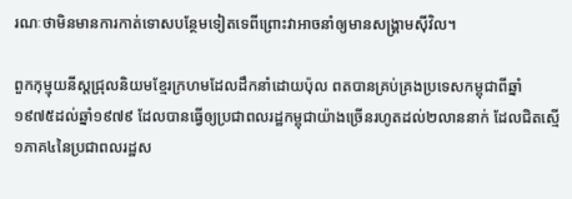រណៈថាមិនមានការកាត់ទោសបន្ថែមទៀតទេពីព្រោះវាអាចនាំឲ្យមានសង្គ្រាមស៊ីវិល។

ពួកកុម្មុយនីស្តជ្រុលនិយមខ្មែរក្រហមដែលដឹកនាំដោយប៉ុល ពតបានគ្រប់គ្រងប្រទេសកម្ពុជាពីឆ្នាំ១៩៧៥ដល់ឆ្នាំ១៩៧៩ ដែលបានធ្វើឲ្យប្រជាពលរដ្ឋកម្ពុជាយ៉ាងច្រើនរហូតដល់២លាននាក់ ដែលជិតស្មើ១ភាគ៤នៃប្រជាពលរដ្ឋស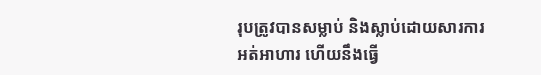រុបត្រូវបានសម្លាប់ និងស្លាប់ដោយសារការអត់អាហារ ហើយនឹងធ្វើ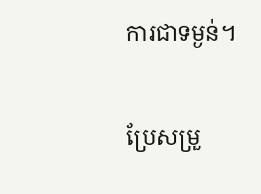ការជាទម្ងន់។

ប្រែសម្រួ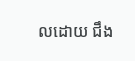លដោយ ជឹង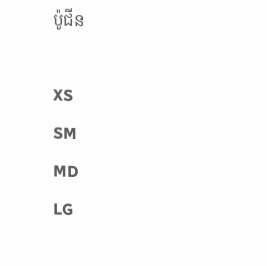ប៉ូជីន

XS
SM
MD
LG